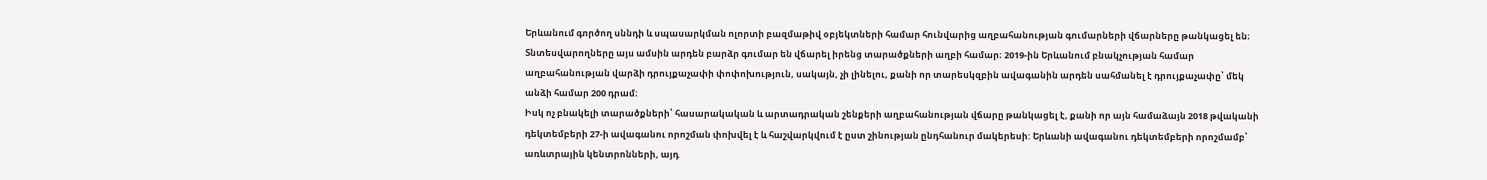Երևանում գործող սննդի և սպասարկման ոլորտի բազմաթիվ օբյեկտների համար հունվարից աղբահանության գումարների վճարները թանկացել են։ Տնտեսվարողները այս ամսին արդեն բարձր գումար են վճարել իրենց տարածքների աղբի համար։ 2019-ին Երևանում բնակչության համար աղբահանության վարձի դրույքաչափի փոփոխություն, սակայն, չի լինելու, քանի որ տարեսկզբին ավագանին արդեն սահմանել է դրույքաչափը՝ մեկ անձի համար 200 դրամ։
Իսկ ոչ բնակելի տարածքների՝ հասարակական և արտադրական շենքերի աղբահանության վճարը թանկացել է, քանի որ այն համաձայն 2018 թվականի դեկտեմբերի 27-ի ավագանու որոշման փոխվել է և հաշվարկվում է ըստ շինության ընդհանուր մակերեսի: Երևանի ավագանու դեկտեմբերի որոշմամբ՝ առևտրային կենտրոնների, այդ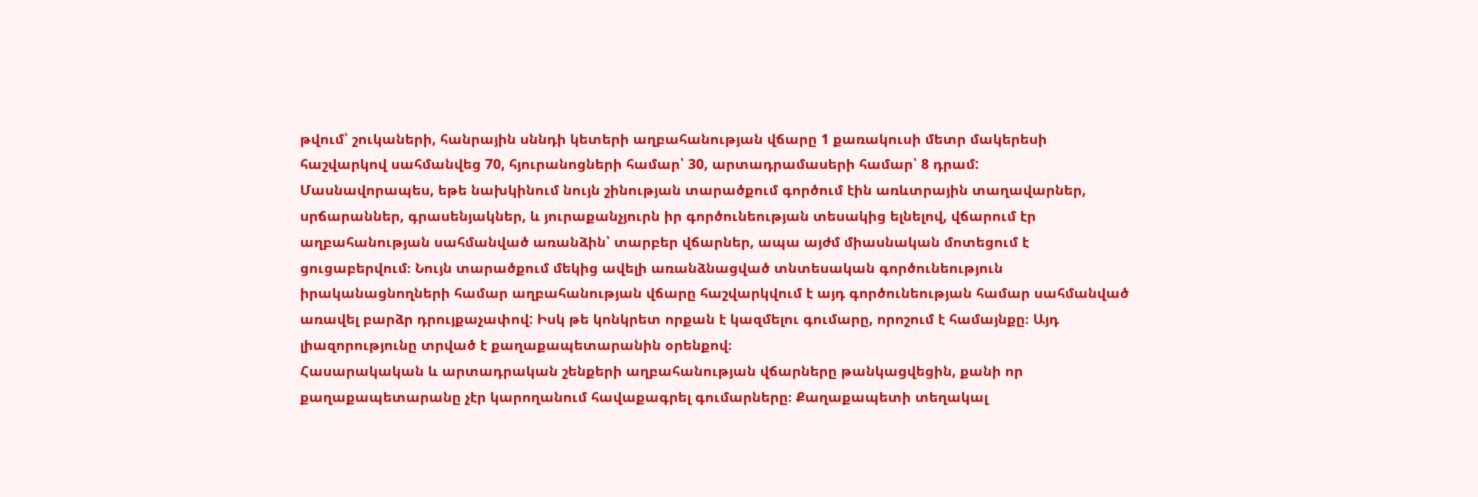թվում՝ շուկաների, հանրային սննդի կետերի աղբահանության վճարը 1 քառակուսի մետր մակերեսի հաշվարկով սահմանվեց 70, հյուրանոցների համար՝ 30, արտադրամասերի համար՝ 8 դրամ:
Մասնավորապես, եթե նախկինում նույն շինության տարածքում գործում էին առևտրային տաղավարներ, սրճարաններ, գրասենյակներ, և յուրաքանչյուրն իր գործունեության տեսակից ելնելով, վճարում էր աղբահանության սահմանված առանձին՝ տարբեր վճարներ, ապա այժմ միասնական մոտեցում է ցուցաբերվում։ Նույն տարածքում մեկից ավելի առանձնացված տնտեսական գործունեություն իրականացնողների համար աղբահանության վճարը հաշվարկվում է այդ գործունեության համար սահմանված առավել բարձր դրույքաչափով: Իսկ թե կոնկրետ որքան է կազմելու գումարը, որոշում է համայնքը։ Այդ լիազորությունը տրված է քաղաքապետարանին օրենքով։
Հասարակական և արտադրական շենքերի աղբահանության վճարները թանկացվեցին, քանի որ քաղաքապետարանը չէր կարողանում հավաքագրել գումարները։ Քաղաքապետի տեղակալ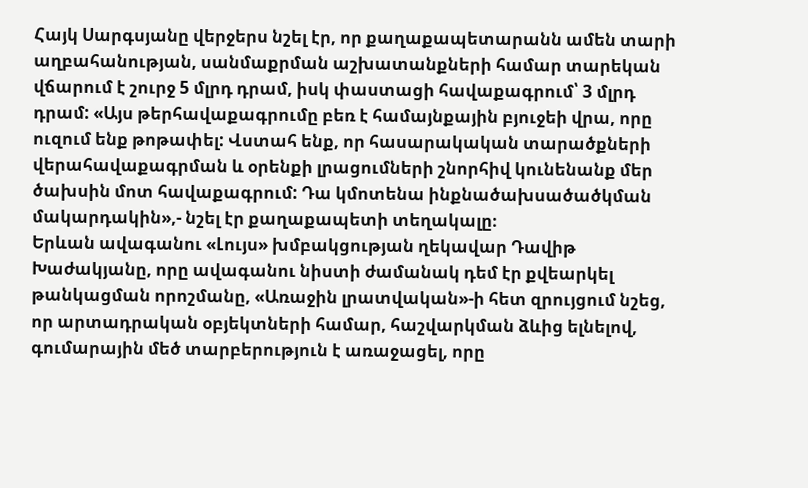Հայկ Սարգսյանը վերջերս նշել էր, որ քաղաքապետարանն ամեն տարի աղբահանության, սանմաքրման աշխատանքների համար տարեկան վճարում է շուրջ 5 մլրդ դրամ, իսկ փաստացի հավաքագրում՝ 3 մլրդ դրամ: «Այս թերհավաքագրումը բեռ է համայնքային բյուջեի վրա, որը ուզում ենք թոթափել: Վստահ ենք, որ հասարակական տարածքների վերահավաքագրման և օրենքի լրացումների շնորհիվ կունենանք մեր ծախսին մոտ հավաքագրում: Դա կմոտենա ինքնածախսածածկման մակարդակին»,- նշել էր քաղաքապետի տեղակալը։
Երևան ավագանու «Լույս» խմբակցության ղեկավար Դավիթ Խաժակյանը, որը ավագանու նիստի ժամանակ դեմ էր քվեարկել թանկացման որոշմանը, «Առաջին լրատվական»-ի հետ զրույցում նշեց, որ արտադրական օբյեկտների համար, հաշվարկման ձևից ելնելով, գումարային մեծ տարբերություն է առաջացել, որը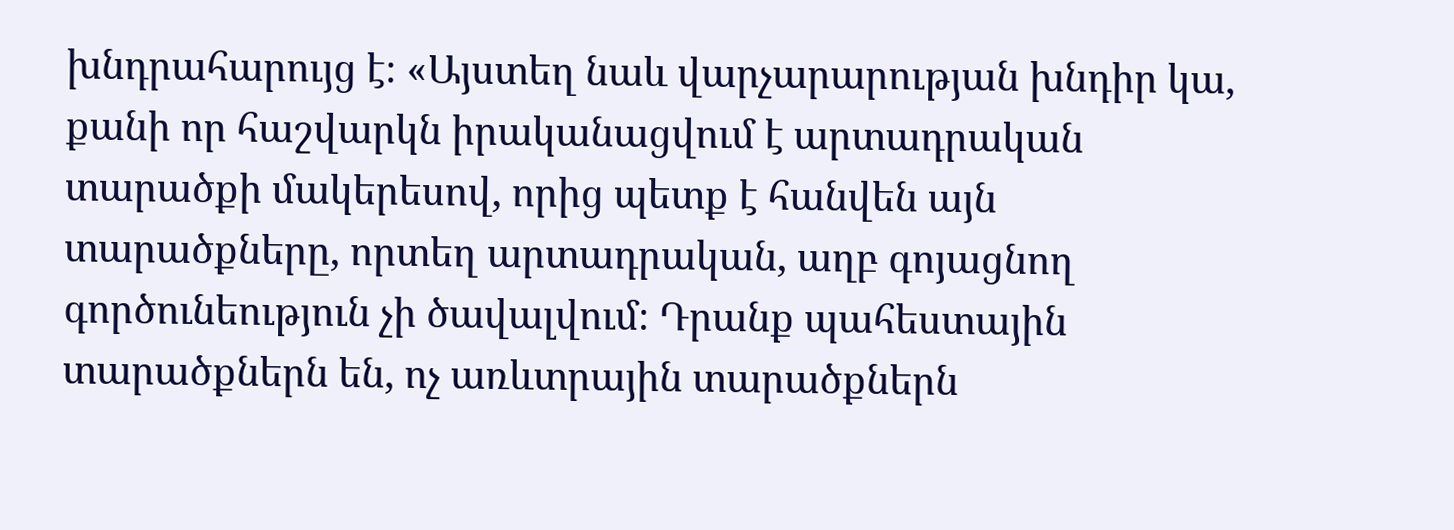խնդրահարույց է։ «Այստեղ նաև վարչարարության խնդիր կա, քանի որ հաշվարկն իրականացվում է արտադրական տարածքի մակերեսով, որից պետք է հանվեն այն տարածքները, որտեղ արտադրական, աղբ գոյացնող գործունեություն չի ծավալվում։ Դրանք պահեստային տարածքներն են, ոչ առևտրային տարածքներն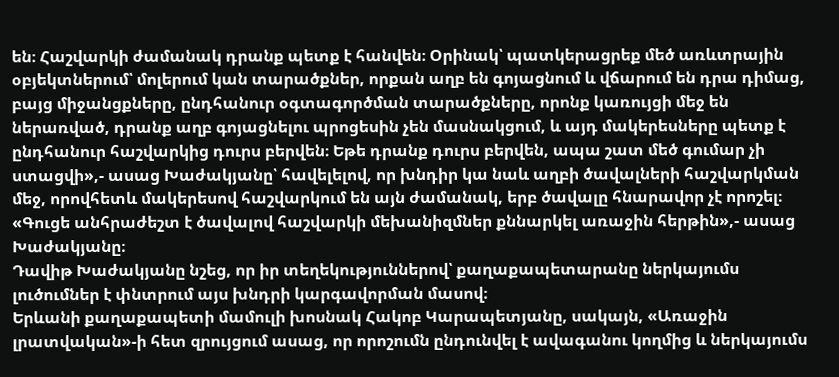են։ Հաշվարկի ժամանակ դրանք պետք է հանվեն։ Օրինակ՝ պատկերացրեք մեծ առևտրային օբյեկտներում՝ մոլերում կան տարածքներ, որքան աղբ են գոյացնում և վճարում են դրա դիմաց, բայց միջանցքները, ընդհանուր օգտագործման տարածքները, որոնք կառույցի մեջ են ներառված, դրանք աղբ գոյացնելու պրոցեսին չեն մասնակցում, և այդ մակերեսները պետք է ընդհանուր հաշվարկից դուրս բերվեն։ Եթե դրանք դուրս բերվեն, ապա շատ մեծ գումար չի ստացվի»,- ասաց Խաժակյանը՝ հավելելով, որ խնդիր կա նաև աղբի ծավալների հաշվարկման մեջ, որովհետև մակերեսով հաշվարկում են այն ժամանակ, երբ ծավալը հնարավոր չէ որոշել։ «Գուցե անհրաժեշտ է ծավալով հաշվարկի մեխանիզմներ քննարկել առաջին հերթին»,- ասաց Խաժակյանը։
Դավիթ Խաժակյանը նշեց, որ իր տեղեկություններով՝ քաղաքապետարանը ներկայումս լուծումներ է փնտրում այս խնդրի կարգավորման մասով։
Երևանի քաղաքապետի մամուլի խոսնակ Հակոբ Կարապետյանը, սակայն, «Առաջին լրատվական»-ի հետ զրույցում ասաց, որ որոշումն ընդունվել է ավագանու կողմից և ներկայումս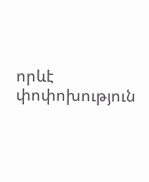որևէ փոփոխություն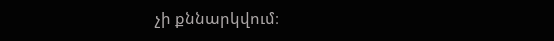չի քննարկվում։